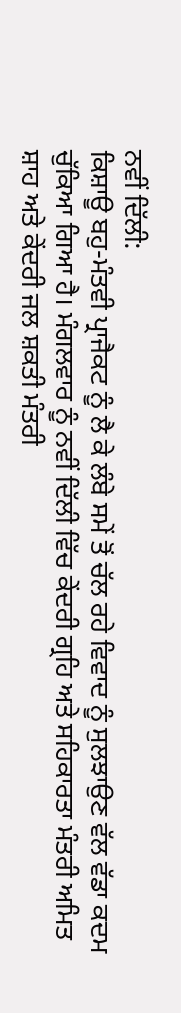ਨਵੀਂ ਦਿੱਲੀ:
ਕਿਸ਼ਾਊ ਬਹੁ-ਮੰਤਵੀ ਪ੍ਰਾਜੈਕਟ ਨੂੰ ਲੈ ਕੇ ਲੰਬੇ ਸਮੇਂ ਤੋਂ ਚੱਲ ਰਹੇ ਵਿਵਾਦ ਨੂੰ ਸੁਲਝਾਉਣ ਵੱਲ ਵੱਡਾ ਕਦਮ ਚੁੱਕਿਆ ਗਿਆ ਹੈ। ਮੰਗਲਵਾਰ ਨੂੰ ਨਵੀਂ ਦਿੱਲੀ ਵਿੱਚ ਕੇਂਦਰੀ ਗ੍ਰਹਿ ਅਤੇ ਸਹਿਕਾਰਤਾ ਮੰਤਰੀ ਅਮਿਤ ਸ਼ਾਹ ਅਤੇ ਕੇਂਦਰੀ ਜਲ ਸ਼ਕਤੀ ਮੰਤਰੀ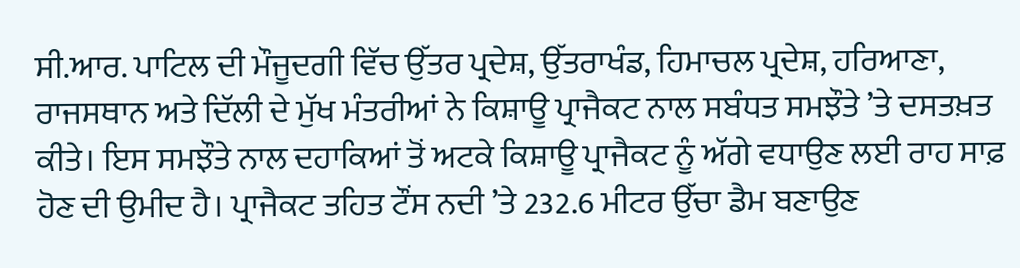ਸੀ.ਆਰ. ਪਾਟਿਲ ਦੀ ਮੌਜੂਦਗੀ ਵਿੱਚ ਉੱਤਰ ਪ੍ਰਦੇਸ਼, ਉੱਤਰਾਖੰਡ, ਹਿਮਾਚਲ ਪ੍ਰਦੇਸ਼, ਹਰਿਆਣਾ, ਰਾਜਸਥਾਨ ਅਤੇ ਦਿੱਲੀ ਦੇ ਮੁੱਖ ਮੰਤਰੀਆਂ ਨੇ ਕਿਸ਼ਾਊ ਪ੍ਰਾਜੈਕਟ ਨਾਲ ਸਬੰਧਤ ਸਮਝੌਤੇ ’ਤੇ ਦਸਤਖ਼ਤ ਕੀਤੇ। ਇਸ ਸਮਝੌਤੇ ਨਾਲ ਦਹਾਕਿਆਂ ਤੋਂ ਅਟਕੇ ਕਿਸ਼ਾਊ ਪ੍ਰਾਜੈਕਟ ਨੂੰ ਅੱਗੇ ਵਧਾਉਣ ਲਈ ਰਾਹ ਸਾਫ਼ ਹੋਣ ਦੀ ਉਮੀਦ ਹੈ। ਪ੍ਰਾਜੈਕਟ ਤਹਿਤ ਟੌਂਸ ਨਦੀ ’ਤੇ 232.6 ਮੀਟਰ ਉੱਚਾ ਡੈਮ ਬਣਾਉਣ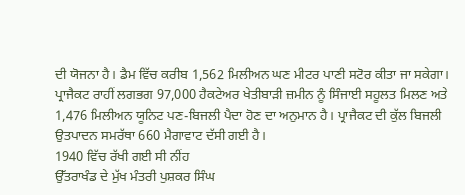ਦੀ ਯੋਜਨਾ ਹੈ। ਡੈਮ ਵਿੱਚ ਕਰੀਬ 1,562 ਮਿਲੀਅਨ ਘਣ ਮੀਟਰ ਪਾਣੀ ਸਟੋਰ ਕੀਤਾ ਜਾ ਸਕੇਗਾ।
ਪ੍ਰਾਜੈਕਟ ਰਾਹੀਂ ਲਗਭਗ 97,000 ਹੈਕਟੇਅਰ ਖੇਤੀਬਾੜੀ ਜ਼ਮੀਨ ਨੂੰ ਸਿੰਜਾਈ ਸਹੂਲਤ ਮਿਲਣ ਅਤੇ 1,476 ਮਿਲੀਅਨ ਯੂਨਿਟ ਪਣ-ਬਿਜਲੀ ਪੈਦਾ ਹੋਣ ਦਾ ਅਨੁਮਾਨ ਹੈ। ਪ੍ਰਾਜੈਕਟ ਦੀ ਕੁੱਲ ਬਿਜਲੀ ਉਤਪਾਦਨ ਸਮਰੱਥਾ 660 ਮੈਗਾਵਾਟ ਦੱਸੀ ਗਈ ਹੈ।
1940 ਵਿੱਚ ਰੱਖੀ ਗਈ ਸੀ ਨੀਂਹ
ਉੱਤਰਾਖੰਡ ਦੇ ਮੁੱਖ ਮੰਤਰੀ ਪੁਸ਼ਕਰ ਸਿੰਘ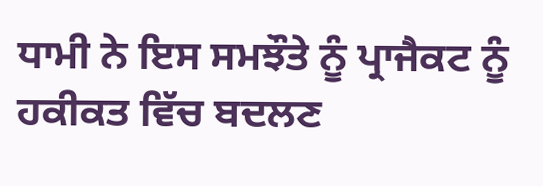ਧਾਮੀ ਨੇ ਇਸ ਸਮਝੌਤੇ ਨੂੰ ਪ੍ਰਾਜੈਕਟ ਨੂੰ ਹਕੀਕਤ ਵਿੱਚ ਬਦਲਣ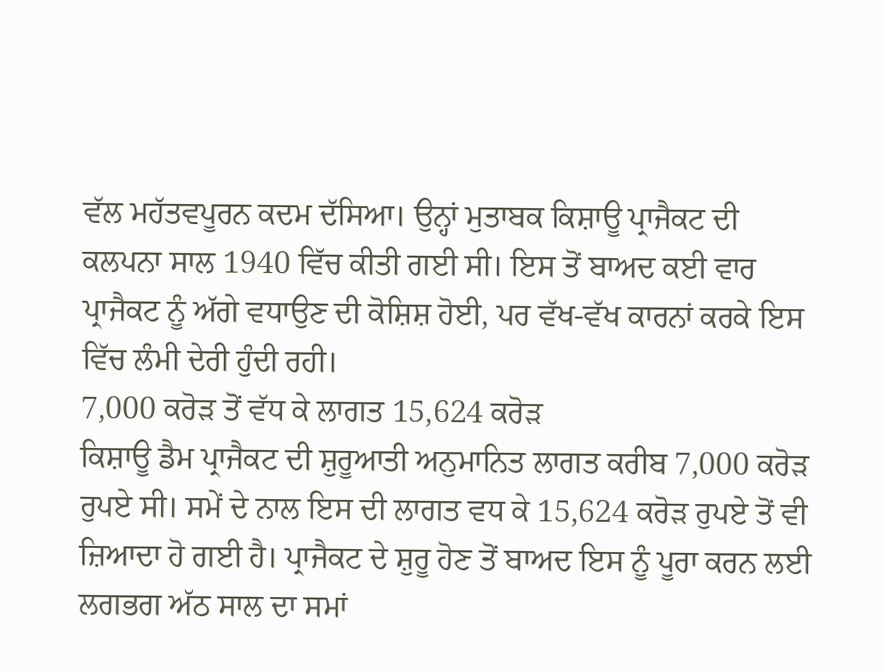ਵੱਲ ਮਹੱਤਵਪੂਰਨ ਕਦਮ ਦੱਸਿਆ। ਉਨ੍ਹਾਂ ਮੁਤਾਬਕ ਕਿਸ਼ਾਊ ਪ੍ਰਾਜੈਕਟ ਦੀ ਕਲਪਨਾ ਸਾਲ 1940 ਵਿੱਚ ਕੀਤੀ ਗਈ ਸੀ। ਇਸ ਤੋਂ ਬਾਅਦ ਕਈ ਵਾਰ ਪ੍ਰਾਜੈਕਟ ਨੂੰ ਅੱਗੇ ਵਧਾਉਣ ਦੀ ਕੋਸ਼ਿਸ਼ ਹੋਈ, ਪਰ ਵੱਖ-ਵੱਖ ਕਾਰਨਾਂ ਕਰਕੇ ਇਸ ਵਿੱਚ ਲੰਮੀ ਦੇਰੀ ਹੁੰਦੀ ਰਹੀ।
7,000 ਕਰੋੜ ਤੋਂ ਵੱਧ ਕੇ ਲਾਗਤ 15,624 ਕਰੋੜ
ਕਿਸ਼ਾਊ ਡੈਮ ਪ੍ਰਾਜੈਕਟ ਦੀ ਸ਼ੁਰੂਆਤੀ ਅਨੁਮਾਨਿਤ ਲਾਗਤ ਕਰੀਬ 7,000 ਕਰੋੜ ਰੁਪਏ ਸੀ। ਸਮੇਂ ਦੇ ਨਾਲ ਇਸ ਦੀ ਲਾਗਤ ਵਧ ਕੇ 15,624 ਕਰੋੜ ਰੁਪਏ ਤੋਂ ਵੀ ਜ਼ਿਆਦਾ ਹੋ ਗਈ ਹੈ। ਪ੍ਰਾਜੈਕਟ ਦੇ ਸ਼ੁਰੂ ਹੋਣ ਤੋਂ ਬਾਅਦ ਇਸ ਨੂੰ ਪੂਰਾ ਕਰਨ ਲਈ ਲਗਭਗ ਅੱਠ ਸਾਲ ਦਾ ਸਮਾਂ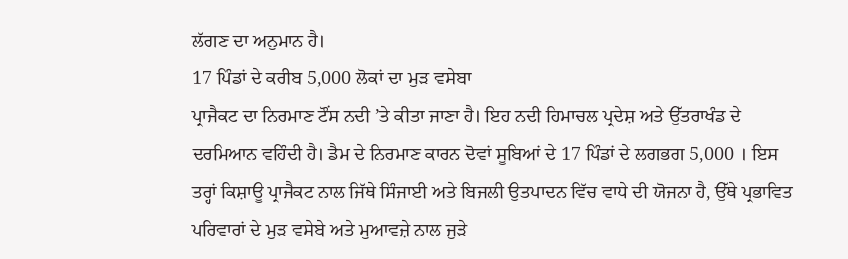ਲੱਗਣ ਦਾ ਅਨੁਮਾਨ ਹੈ।
17 ਪਿੰਡਾਂ ਦੇ ਕਰੀਬ 5,000 ਲੋਕਾਂ ਦਾ ਮੁੜ ਵਸੇਬਾ
ਪ੍ਰਾਜੈਕਟ ਦਾ ਨਿਰਮਾਣ ਟੌਂਸ ਨਦੀ ’ਤੇ ਕੀਤਾ ਜਾਣਾ ਹੈ। ਇਹ ਨਦੀ ਹਿਮਾਚਲ ਪ੍ਰਦੇਸ਼ ਅਤੇ ਉੱਤਰਾਖੰਡ ਦੇ ਦਰਮਿਆਨ ਵਹਿੰਦੀ ਹੈ। ਡੈਮ ਦੇ ਨਿਰਮਾਣ ਕਾਰਨ ਦੋਵਾਂ ਸੂਬਿਆਂ ਦੇ 17 ਪਿੰਡਾਂ ਦੇ ਲਗਭਗ 5,000 । ਇਸ ਤਰ੍ਹਾਂ ਕਿਸ਼ਾਊ ਪ੍ਰਾਜੈਕਟ ਨਾਲ ਜਿੱਥੇ ਸਿੰਜਾਈ ਅਤੇ ਬਿਜਲੀ ਉਤਪਾਦਨ ਵਿੱਚ ਵਾਧੇ ਦੀ ਯੋਜਨਾ ਹੈ, ਉੱਥੇ ਪ੍ਰਭਾਵਿਤ ਪਰਿਵਾਰਾਂ ਦੇ ਮੁੜ ਵਸੇਬੇ ਅਤੇ ਮੁਆਵਜ਼ੇ ਨਾਲ ਜੁੜੇ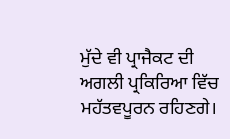ਮੁੱਦੇ ਵੀ ਪ੍ਰਾਜੈਕਟ ਦੀ ਅਗਲੀ ਪ੍ਰਕਿਰਿਆ ਵਿੱਚ ਮਹੱਤਵਪੂਰਨ ਰਹਿਣਗੇ।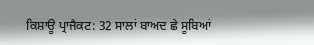ਕਿਸ਼ਾਊ ਪ੍ਰਾਜੈਕਟ: 32 ਸਾਲਾਂ ਬਾਅਦ ਛੇ ਸੂਬਿਆਂ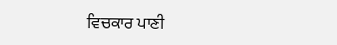ਵਿਚਕਾਰ ਪਾਣੀ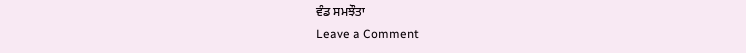ਵੰਡ ਸਮਝੌਤਾ
Leave a Comment